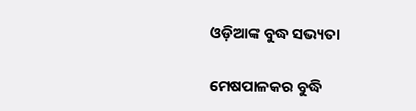ଓଡ଼ିଆଙ୍କ ବୁଦ୍ଧ ସଭ୍ୟତା

ମେଷପାଳକର ବୁଦ୍ଧି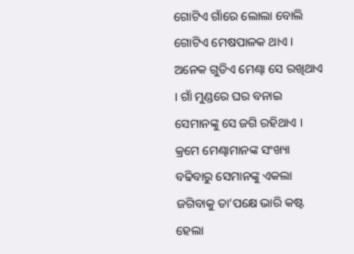ଗୋଟିଏ ଗାଁରେ ଲୋଲା ବୋଲି ଗୋଟିଏ ମେଷପାଳକ ଥାଏ । ଅନେକ ଗୁଡିଏ ମେଣ୍ଢା ସେ ରଖିଥାଏ । ଗାଁ ମୁଣ୍ଡରେ ଘର ବନାଇ ସେମାନଙ୍କୁ ସେ ଜଗି ରହିଥାଏ । କ୍ରମେ ମେଣ୍ଢାମାନଙ୍କ ସଂଖ୍ୟା ବଢିବାରୁ ସେମାନଙ୍କୁ ଏକଲା ଜଗିବାକୁ ତା’ପକ୍ଷେ ଭାରି କଷ୍ଟ ହେଲା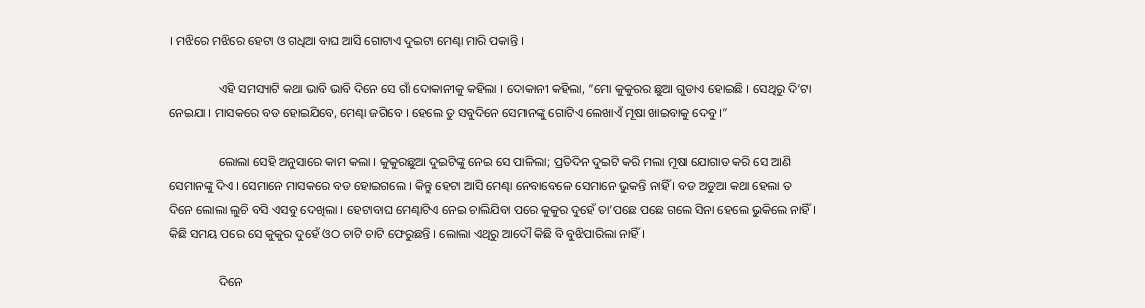। ମଝିରେ ମଝିରେ ହେଟା ଓ ଗଧିଆ ବାଘ ଆସି ଗୋଟାଏ ଦୁଇଟା ମେଣ୍ଢା ମାରି ପକାନ୍ତି ।

                ଏହି ସମସ୍ୟାଟି କଥା ଭାବି ଭାବି ଦିନେ ସେ ଗାଁ ଦୋକାନୀକୁ କହିଲା । ଦୋକାନୀ କହିଲା, “ମୋ କୁକୁରର ଛୁଆ ଗୁଡାଏ ହୋଇଛି । ସେଥିରୁ ଦି’ଟା ନେଇଯା । ମାସକରେ ବଡ ହୋଇଯିବେ, ମେଣ୍ଢା ଜଗିବେ । ହେଲେ ତୁ ସବୁଦିନେ ସେମାନଙ୍କୁ ଗୋଟିଏ ଲେଖାଏଁ ମୂଷା ଖାଇବାକୁ ଦେବୁ ।”

                ଲୋଲା ସେହି ଅନୁସାରେ କାମ କଲା । କୁକୁରଛୁଆ ଦୁଇଟିଙ୍କୁ ନେଇ ସେ ପାଳିଲା; ପ୍ରତିଦିନ ଦୁଇଟି କରି ମଲା ମୂଷା ଯୋଗାଡ କରି ସେ ଆଣି ସେମାନଙ୍କୁ ଦିଏ । ସେମାନେ ମାସକରେ ବଡ ହୋଇଗଲେ । କିନ୍ତୁ ହେଟା ଆସି ମେଣ୍ଢା ନେବାବେଳେ ସେମାନେ ଭୁକନ୍ତି ନାହିଁ । ବଡ ଅଡୁଆ କଥା ହେଲା ତ ଦିନେ ଲୋଲା ଲୁଚି ବସି ଏସବୁ ଦେଖିଲା । ହେଟାବାଘ ମେଣ୍ଢାଟିଏ ନେଇ ଚାଲିଯିବା ପରେ କୁକୁର ଦୁହେଁ ତା’ପଛେ ପଛେ ଗଲେ ସିନା ହେଲେ ଭୁକିଲେ ନାହିଁ । କିଛି ସମୟ ପରେ ସେ କୁକୁର ଦୁହେଁ ଓଠ ଚାଟି ଚାଟି ଫେରୁଛନ୍ତି । ଲୋଲା ଏଥିରୁ ଆଦୌ କିଛି ବି ବୁଝିପାରିଲା ନାହିଁ ।

                ଦିନେ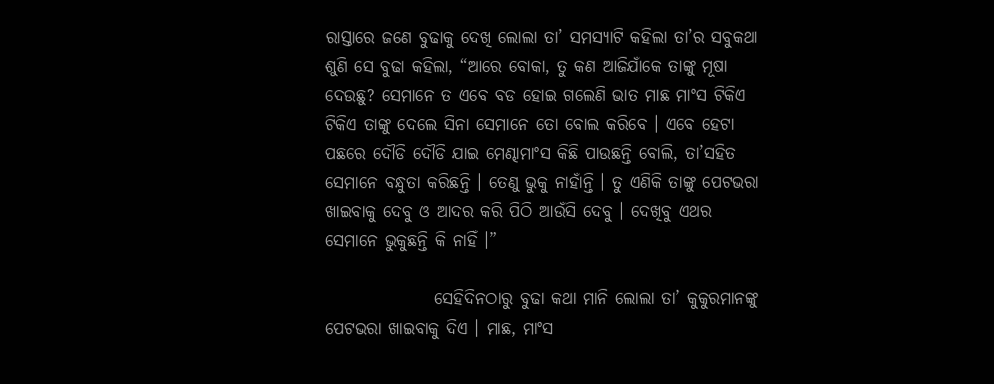ରାସ୍ତାରେ ଜଣେ ବୁଢାକୁ ଦେଖି ଲୋଲା ତା’ ସମସ୍ୟାଟି କହିଲା ତା’ର ସବୁକଥା ଶୁଣି ସେ ବୁଢା କହିଲା, “ଆରେ ବୋକା, ତୁ କଣ ଆଜିଯାଁକେ ତାଙ୍କୁ ମୂଷା ଦେଉଛୁ? ସେମାନେ ତ ଏବେ ବଡ ହୋଇ ଗଲେଣି ଭାତ ମାଛ ମାଂସ ଟିକିଏ ଟିକିଏ ତାଙ୍କୁ ଦେଲେ ସିନା ସେମାନେ ତୋ ବୋଲ କରିବେ । ଏବେ ହେଟା ପଛରେ ଦୌଡି ଦୌଡି ଯାଇ ମେଣ୍ଢାମାଂସ କିଛି ପାଉଛନ୍ତି ବୋଲି, ତା’ସହିତ ସେମାନେ ବନ୍ଧୁତା କରିଛନ୍ତି । ତେଣୁ ଭୁକୁ ନାହାଁନ୍ତି । ତୁ ଏଣିକି ତାଙ୍କୁ ପେଟଭରା ଖାଇବାକୁ ଦେବୁ ଓ ଆଦର କରି ପିଠି ଆଉଁସି ଦେବୁ । ଦେଖିବୁ ଏଥର ସେମାନେ ଭୁକୁଛନ୍ତି କି ନାହିଁ ।”

                ସେହିଦିନଠାରୁ ବୁଢା କଥା ମାନି ଲୋଲା ତା’ କୁକୁରମାନଙ୍କୁ ପେଟଭରା ଖାଇବାକୁ ଦିଏ । ମାଛ, ମାଂସ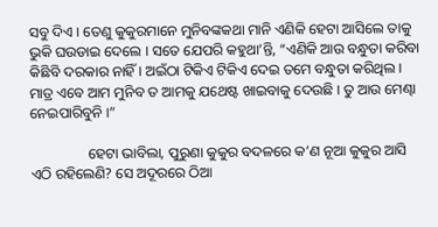ସବୁ ଦିଏ । ତେଣୁ କୁକୁରମାନେ ମୁନିବଙ୍କକଥା ମାନି ଏଣିକି ହେଟା ଆସିଲେ ତାକୁ ଭୁକି ଘଉଡାଇ ଦେଲେ । ସତେ ଯେପରି କହୁଥା’ନ୍ତି, “ଏଣିକି ଆଉ ବନ୍ଧୁତା କରିବା କିଛିବି ଦରକାର ନାହିଁ । ଅଇଁଠା ଟିକିଏ ଟିକିଏ ଦେଇ ତମେ ବନ୍ଧୁତା କରିଥିଲ । ମାତ୍ର ଏବେ ଆମ ମୁନିବ ତ ଆମକୁ ଯଥେଷ୍ଟ ଖାଇବାକୁ ଦେଉଛି । ତୁ ଆଉ ମେଣ୍ଢା ନେଇପାରିବୁନି ।”

                ହେଟା ଭାବିଲା, ପୁରୁଣା କୁକୁର ବଦଳରେ କ’ଣ ନୂଆ କୁକୁର ଆସି ଏଠି ରହିଲେଣି? ସେ ଅଦୂରରେ ଠିଆ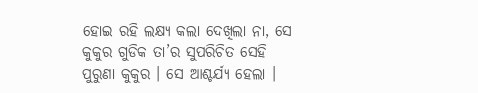ହୋଇ ରହି ଲକ୍ଷ୍ୟ କଲା ଦେଖିଲା ନା, ସେ କୁକୁର ଗୁଡିକ ତା’ର ସୁପରିଚିତ ସେହି ପୁରୁଣା କୁକୁର । ସେ ଆଶ୍ଚର୍ଯ୍ୟ ହେଲା ।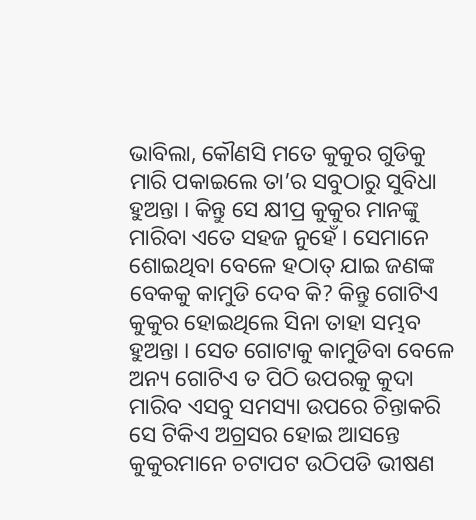ଭାବିଲା, କୌଣସି ମତେ କୁକୁର ଗୁଡିକୁ ମାରି ପକାଇଲେ ତା’ର ସବୁଠାରୁ ସୁବିଧା ହୁଅନ୍ତା । କିନ୍ତୁ ସେ କ୍ଷୀପ୍ର କୁକୁର ମାନଙ୍କୁ ମାରିବା ଏତେ ସହଜ ନୁହେଁ । ସେମାନେ ଶୋଇଥିବା ବେଳେ ହଠାତ୍ ଯାଇ ଜଣଙ୍କ ବେକକୁ କାମୁଡି ଦେବ କି? କିନ୍ତୁ ଗୋଟିଏ କୁକୁର ହୋଇଥିଲେ ସିନା ତାହା ସମ୍ଭବ ହୁଅନ୍ତା । ସେତ ଗୋଟାକୁ କାମୁଡିବା ବେଳେ ଅନ୍ୟ ଗୋଟିଏ ତ ପିଠି ଉପରକୁ କୁଦା ମାରିବ ଏସବୁ ସମସ୍ୟା ଉପରେ ଚିନ୍ତାକରି ସେ ଟିକିଏ ଅଗ୍ରସର ହୋଇ ଆସନ୍ତେ କୁକୁରମାନେ ଚଟାପଟ ଉଠିପଡି ଭୀଷଣ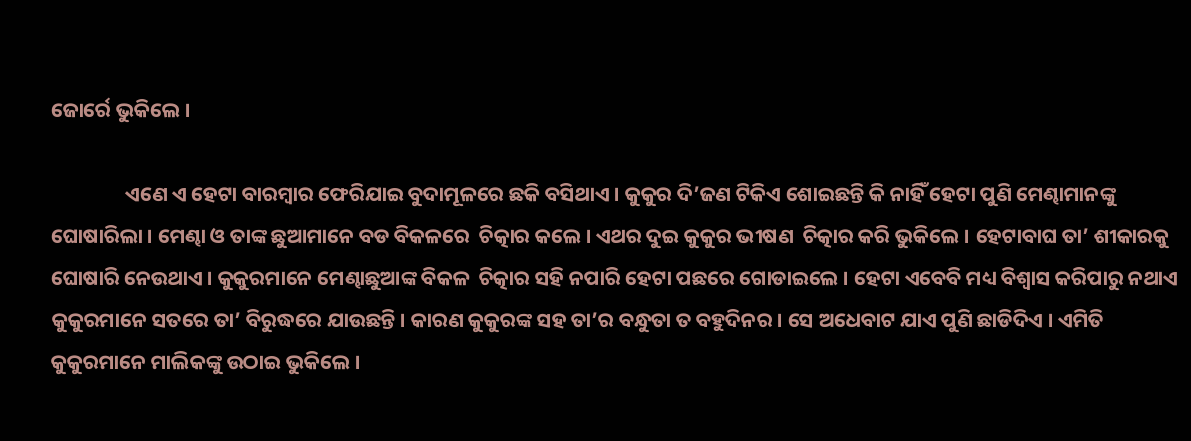ଜୋର୍ରେ ଭୁକିଲେ ।

                ଏଣେ ଏ ହେଟା ବାରମ୍ବାର ଫେରିଯାଇ ବୁଦାମୂଳରେ ଛକି ବସିଥାଏ । କୁକୁର ଦି’ଜଣ ଟିକିଏ ଶୋଇଛନ୍ତି କି ନାହିଁ ହେଟା ପୁଣି ମେଣ୍ଢାମାନଙ୍କୁ ଘୋଷାରିଲା । ମେଣ୍ଢା ଓ ତାଙ୍କ ଛୁଆମାନେ ବଡ ବିକଳରେ  ଚିତ୍କାର କଲେ । ଏଥର ଦୁଇ କୁକୁର ଭୀଷଣ  ଚିତ୍କାର କରି ଭୁକିଲେ । ହେଟାବାଘ ତା’ ଶୀକାରକୁ ଘୋଷାରି ନେଉଥାଏ । କୁକୁରମାନେ ମେଣ୍ଢାଛୁଆଙ୍କ ବିକଳ  ଚିତ୍କାର ସହି ନପାରି ହେଟା ପଛରେ ଗୋଡାଇଲେ । ହେଟା ଏବେବି ମଧ୍ୟ ବିଶ୍ୱାସ କରିପାରୁ ନଥାଏ କୁକୁରମାନେ ସତରେ ତା’ ବିରୁଦ୍ଧରେ ଯାଉଛନ୍ତି । କାରଣ କୁକୁରଙ୍କ ସହ ତା’ର ବନ୍ଧୁତା ତ ବହୁଦିନର । ସେ ଅଧେବାଟ ଯାଏ ପୁଣି ଛାଡିଦିଏ । ଏମିତି କୁକୁରମାନେ ମାଲିକଙ୍କୁ ଉଠାଇ ଭୁକିଲେ ।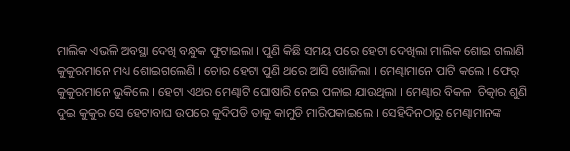ମାଲିକ ଏଭଳି ଅବସ୍ଥା ଦେଖି ବନ୍ଧୁକ ଫୁଟାଇଲା । ପୁଣି କିଛି ସମୟ ପରେ ହେଟା ଦେଖିଲା ମାଲିକ ଶୋଇ ଗଲାଣି କୁକୁରମାନେ ମଧ୍ୟ ଶୋଇଗଲେଣି । ଚୋର ହେଟା ପୁଣି ଥରେ ଆସି ଖୋଜିଲା । ମେଣ୍ଢାମାନେ ପାଟି କଲେ । ଫେର୍ କୁକୁରମାନେ ଭୁକିଲେ । ହେଟା ଏଥର ମେଣ୍ଢାଟି ଘୋଷାରି ନେଇ ପଳାଇ ଯାଉଥିଲା । ମେଣ୍ଢାର ବିକଳ  ଚିତ୍କାର ଶୁଣି ଦୁଇ କୁକୁର ସେ ହେଟାବାଘ ଉପରେ କୁଦିପଡି ତାକୁ କାମୁଡି ମାରିପକାଇଲେ । ସେହିଦିନଠାରୁ ମେଣ୍ଢାମାନଙ୍କ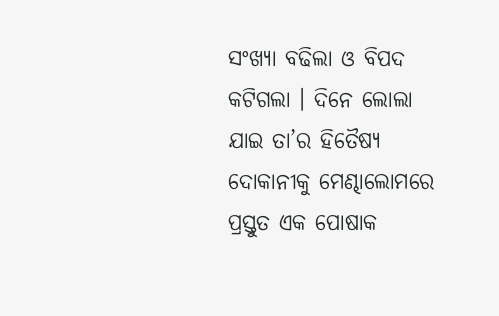ସଂଖ୍ୟା ବଢିଲା ଓ ବିପଦ କଟିଗଲା । ଦିନେ ଲୋଲା ଯାଇ ତା’ର ହିତୈଷ୍ୟ ଦୋକାନୀକୁ ମେଣ୍ଢାଲୋମରେ ପ୍ରସ୍ତୁତ ଏକ ପୋଷାକ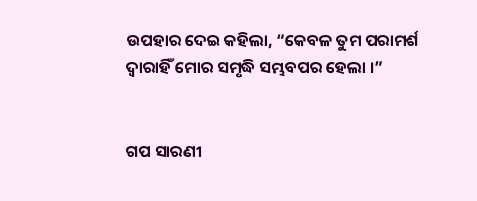ଉପହାର ଦେଇ କହିଲା, “କେବଳ ତୁମ ପରାମର୍ଶ ଦ୍ୱାରାହିଁ ମୋର ସମୃଦ୍ଧି ସମ୍ଭବପର ହେଲା ।”


ଗପ ସାରଣୀ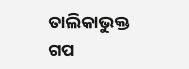ତାଲିକାଭୁକ୍ତ ଗପ